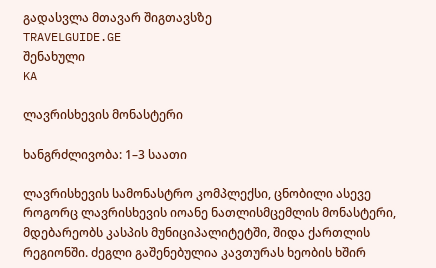გადასვლა მთავარ შიგთავსზე
TRAVELGUIDE.GE
შენახული
KA

ლავრისხევის მონასტერი

ხანგრძლივობა: 1–3 საათი

ლავრისხევის სამონასტრო კომპლექსი, ცნობილი ასევე როგორც ლავრისხევის იოანე ნათლისმცემლის მონასტერი, მდებარეობს კასპის მუნიციპალიტეტში, შიდა ქართლის რეგიონში. ძეგლი გაშენებულია კავთურას ხეობის ხშირ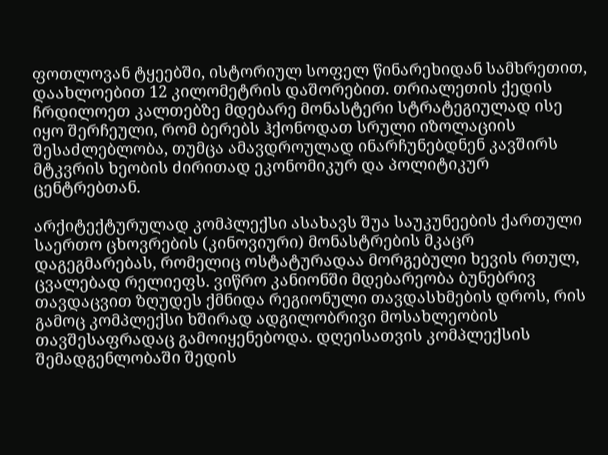ფოთლოვან ტყეებში, ისტორიულ სოფელ წინარეხიდან სამხრეთით, დაახლოებით 12 კილომეტრის დაშორებით. თრიალეთის ქედის ჩრდილოეთ კალთებზე მდებარე მონასტერი სტრატეგიულად ისე იყო შერჩეული, რომ ბერებს ჰქონოდათ სრული იზოლაციის შესაძლებლობა, თუმცა ამავდროულად ინარჩუნებდნენ კავშირს მტკვრის ხეობის ძირითად ეკონომიკურ და პოლიტიკურ ცენტრებთან.

არქიტექტურულად კომპლექსი ასახავს შუა საუკუნეების ქართული საერთო ცხოვრების (კინოვიური) მონასტრების მკაცრ დაგეგმარებას, რომელიც ოსტატურადაა მორგებული ხევის რთულ, ცვალებად რელიეფს. ვიწრო კანიონში მდებარეობა ბუნებრივ თავდაცვით ზღუდეს ქმნიდა რეგიონული თავდასხმების დროს, რის გამოც კომპლექსი ხშირად ადგილობრივი მოსახლეობის თავშესაფრადაც გამოიყენებოდა. დღეისათვის კომპლექსის შემადგენლობაში შედის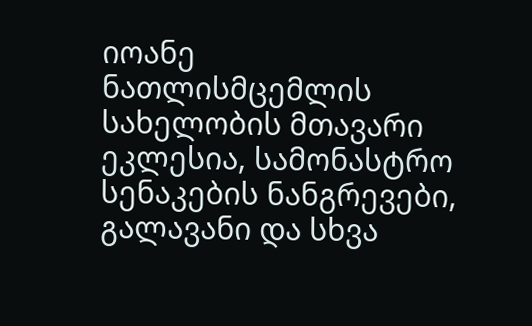იოანე ნათლისმცემლის სახელობის მთავარი ეკლესია, სამონასტრო სენაკების ნანგრევები, გალავანი და სხვა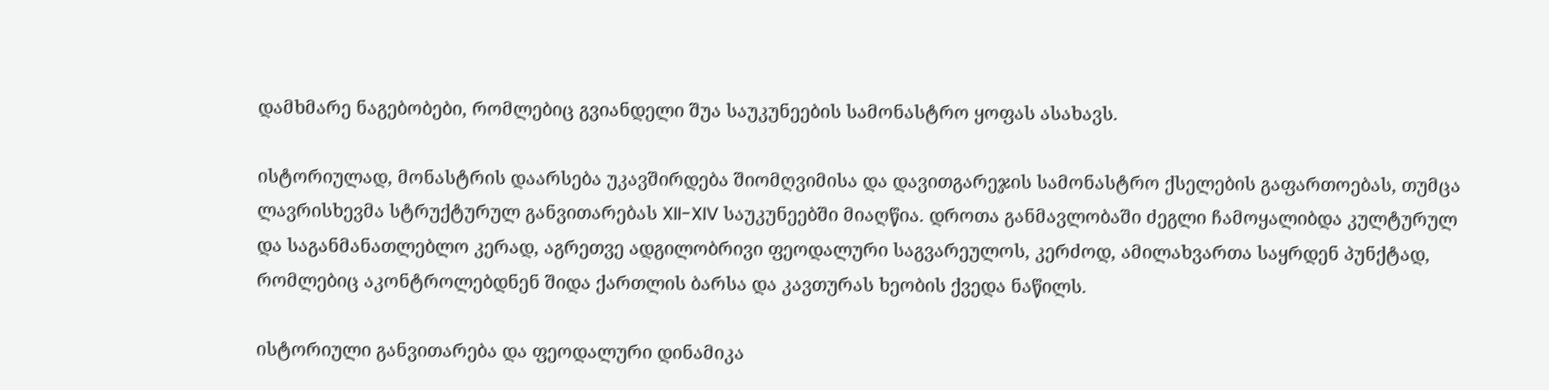დამხმარე ნაგებობები, რომლებიც გვიანდელი შუა საუკუნეების სამონასტრო ყოფას ასახავს.

ისტორიულად, მონასტრის დაარსება უკავშირდება შიომღვიმისა და დავითგარეჯის სამონასტრო ქსელების გაფართოებას, თუმცა ლავრისხევმა სტრუქტურულ განვითარებას XII-XIV საუკუნეებში მიაღწია. დროთა განმავლობაში ძეგლი ჩამოყალიბდა კულტურულ და საგანმანათლებლო კერად, აგრეთვე ადგილობრივი ფეოდალური საგვარეულოს, კერძოდ, ამილახვართა საყრდენ პუნქტად, რომლებიც აკონტროლებდნენ შიდა ქართლის ბარსა და კავთურას ხეობის ქვედა ნაწილს.

ისტორიული განვითარება და ფეოდალური დინამიკა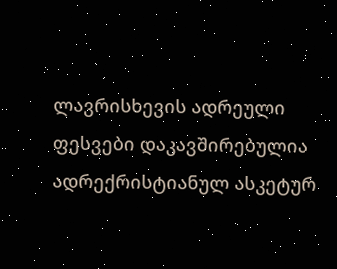ლავრისხევის ადრეული ფესვები დაკავშირებულია ადრექრისტიანულ ასკეტურ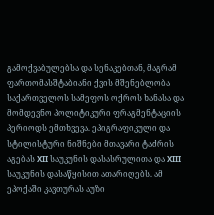გამოქვაბულებსა და სენაკებთან, მაგრამ ფართომასშტაბიანი ქვის მშენებლობა საქართველოს სამეფოს ოქროს ხანასა და მომდევნო პოლიტიკური ფრაგმენტაციის პერიოდს ემთხვევა. ეპიგრაფიკული და სტილისტური ნიშნები მთავარი ტაძრის აგებას XII საუკუნის დასასრულითა და XIII საუკუნის დასაწყისით ათარიღებს. ამ ეპოქაში კავთურას აუზი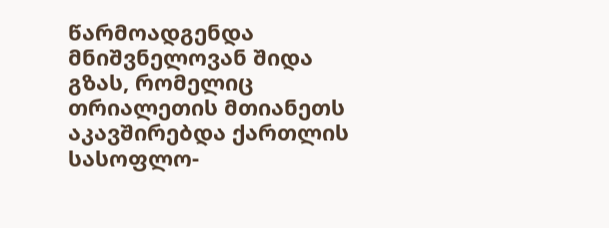წარმოადგენდა მნიშვნელოვან შიდა გზას, რომელიც თრიალეთის მთიანეთს აკავშირებდა ქართლის სასოფლო-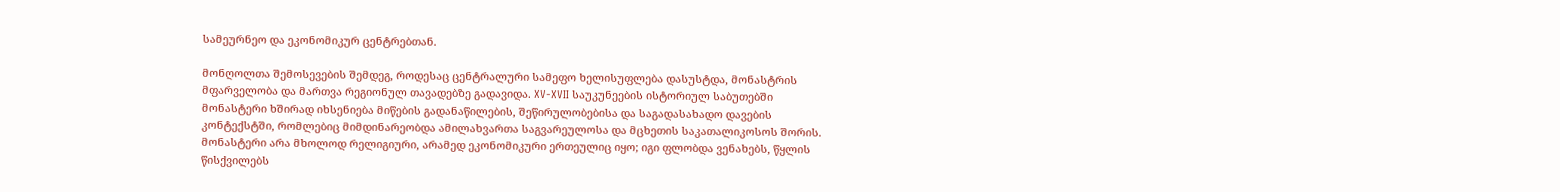სამეურნეო და ეკონომიკურ ცენტრებთან.

მონღოლთა შემოსევების შემდეგ, როდესაც ცენტრალური სამეფო ხელისუფლება დასუსტდა, მონასტრის მფარველობა და მართვა რეგიონულ თავადებზე გადავიდა. XV-XVII საუკუნეების ისტორიულ საბუთებში მონასტერი ხშირად იხსენიება მიწების გადანაწილების, შეწირულობებისა და საგადასახადო დავების კონტექსტში, რომლებიც მიმდინარეობდა ამილახვართა საგვარეულოსა და მცხეთის საკათალიკოსოს შორის. მონასტერი არა მხოლოდ რელიგიური, არამედ ეკონომიკური ერთეულიც იყო; იგი ფლობდა ვენახებს, წყლის წისქვილებს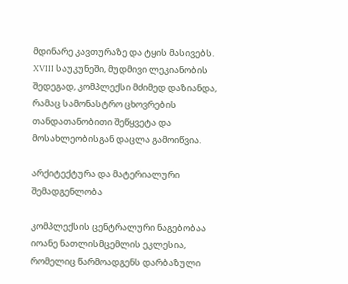მდინარე კავთურაზე და ტყის მასივებს. XVIII საუკუნეში, მუდმივი ლეკიანობის შედეგად, კომპლექსი მძიმედ დაზიანდა, რამაც სამონასტრო ცხოვრების თანდათანობითი შეწყვეტა და მოსახლეობისგან დაცლა გამოიწვია.

არქიტექტურა და მატერიალური შემადგენლობა

კომპლექსის ცენტრალური ნაგებობაა იოანე ნათლისმცემლის ეკლესია, რომელიც წარმოადგენს დარბაზული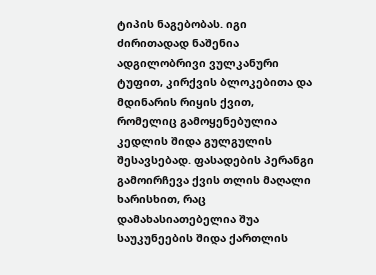ტიპის ნაგებობას. იგი ძირითადად ნაშენია ადგილობრივი ვულკანური ტუფით, კირქვის ბლოკებითა და მდინარის რიყის ქვით, რომელიც გამოყენებულია კედლის შიდა გულგულის შესავსებად. ფასადების პერანგი გამოირჩევა ქვის თლის მაღალი ხარისხით, რაც დამახასიათებელია შუა საუკუნეების შიდა ქართლის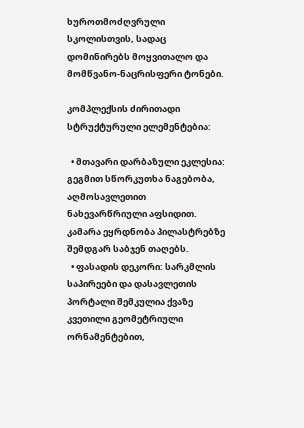ხუროთმოძღვრული სკოლისთვის, სადაც დომინირებს მოყვითალო და მომწვანო-ნაცრისფერი ტონები.

კომპლექსის ძირითადი სტრუქტურული ელემენტებია:

  • მთავარი დარბაზული ეკლესია: გეგმით სწორკუთხა ნაგებობა, აღმოსავლეთით ნახევარწრიული აფსიდით. კამარა ეყრდნობა პილასტრებზე შემდგარ საბჯენ თაღებს.
  • ფასადის დეკორი: სარკმლის საპირეები და დასავლეთის პორტალი შემკულია ქვაზე კვეთილი გეომეტრიული ორნამენტებით,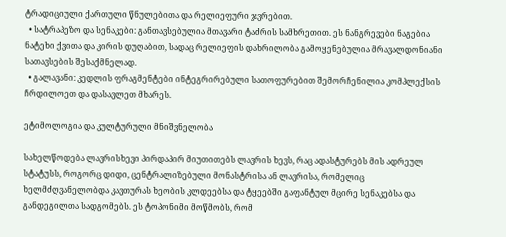ტრადიციული ქართული წნულებითა და რელიეფური ჯვრებით.
  • სატრაპეზო და სენაკები: განთავსებულია მთავარი ტაძრის სამხრეთით. ეს ნანგრევები ნაგებია ნატეხი ქვითა და კირის დუღაბით, სადაც რელიეფის დახრილობა გამოყენებულია მრავალდონიანი სათავსების შესაქმნელად.
  • გალავანი: კედლის ფრაგმენტები ინტეგრირებული სათოფურებით შემორჩენილია კომპლექსის ჩრდილოეთ და დასავლეთ მხარეს.

ეტიმოლოგია და კულტურული მნიშვნელობა

სახელწოდება ლავრისხევი პირდაპირ მიუთითებს ლავრის ხევს, რაც ადასტურებს მის ადრეულ სტატუსს, როგორც დიდი, ცენტრალიზებული მონასტრისა ან ლავრისა, რომელიც ხელმძღვანელობდა კავთურას ხეობის კლდეებსა და ტყეებში გაფანტულ მცირე სენაკებსა და განდეგილთა სადგომებს. ეს ტოპონიმი მოწმობს, რომ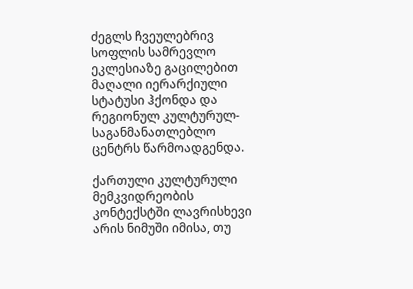ძეგლს ჩვეულებრივ სოფლის სამრევლო ეკლესიაზე გაცილებით მაღალი იერარქიული სტატუსი ჰქონდა და რეგიონულ კულტურულ-საგანმანათლებლო ცენტრს წარმოადგენდა.

ქართული კულტურული მემკვიდრეობის კონტექსტში ლავრისხევი არის ნიმუში იმისა, თუ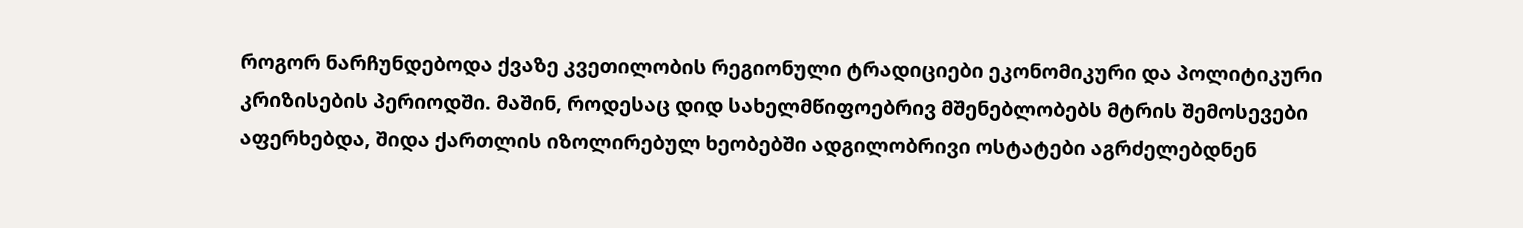როგორ ნარჩუნდებოდა ქვაზე კვეთილობის რეგიონული ტრადიციები ეკონომიკური და პოლიტიკური კრიზისების პერიოდში. მაშინ, როდესაც დიდ სახელმწიფოებრივ მშენებლობებს მტრის შემოსევები აფერხებდა, შიდა ქართლის იზოლირებულ ხეობებში ადგილობრივი ოსტატები აგრძელებდნენ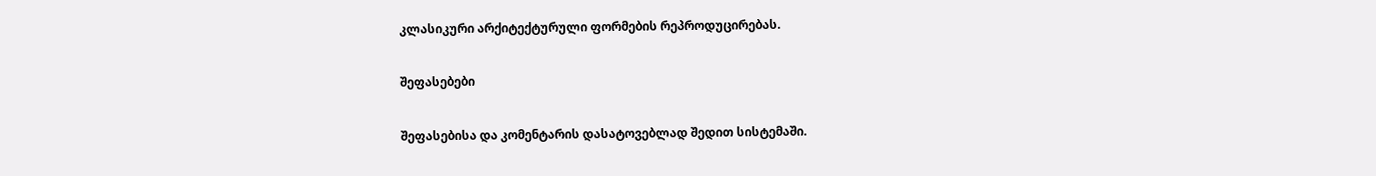კლასიკური არქიტექტურული ფორმების რეპროდუცირებას.

შეფასებები

შეფასებისა და კომენტარის დასატოვებლად შედით სისტემაში.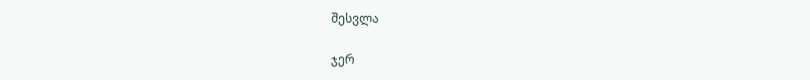შესვლა

ჯერ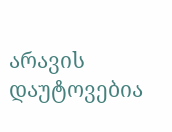არავის დაუტოვებია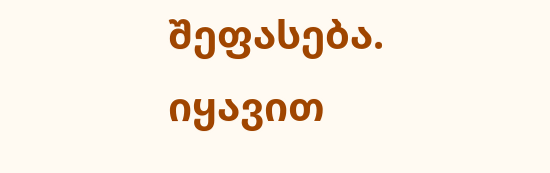შეფასება. იყავით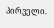პირველი.